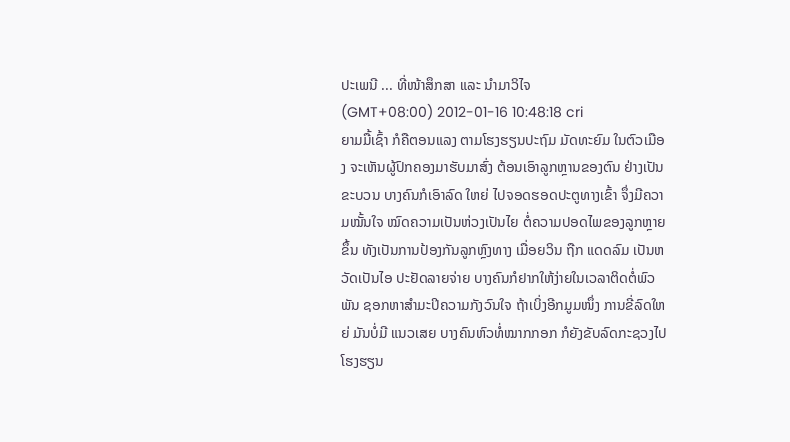ປະເພນີ ... ທີ່ໜ້າສຶກສາ ແລະ ນຳມາວິໄຈ
(GMT+08:00) 2012-01-16 10:48:18 cri
ຍາມມື້ເຊົ້າ ກໍຄືຕອນແລງ ຕາມໂຮງຮຽນປະຖົມ ມັດທະຍົມ ໃນຕົວເມືອງ ຈະເຫັນຜູ້ປົກຄອງມາຮັບມາສົ່ງ ຕ້ອນເອົາລູກຫຼານຂອງຕົນ ຢ່າງເປັນຂະບວນ ບາງຄົນກໍເອົາລົດ ໃຫຍ່ ໄປຈອດຮອດປະຕູທາງເຂົ້າ ຈຶ່ງມີຄວາມໝັ້ນໃຈ ໝົດຄວາມເປັນຫ່ວງເປັນໄຍ ຕໍ່ຄວາມປອດໄພຂອງລູກຫຼາຍຂຶ້ນ ທັງເປັນການປ້ອງກັນລູກຫຼົງທາງ ເມື່ອຍວິນ ຖືກ ແດດລົມ ເປັນຫວັດເປັນໄອ ປະຢັດລາຍຈ່າຍ ບາງຄົນກໍຢາກໃຫ້ງ່າຍໃນເວລາຕິດຕໍ່ພົວພັນ ຊອກຫາສຳມະປິຄວາມກັງວົນໃຈ ຖ້າເບິ່ງອີກມູມໜຶ່ງ ການຂີ່ລົດໃຫຍ່ ມັນບໍ່ມີ ແນວເສຍ ບາງຄົນຫົວທໍ່ໝາກກອກ ກໍຍັງຂັບລົດກະຊວງໄປໂຮງຮຽນ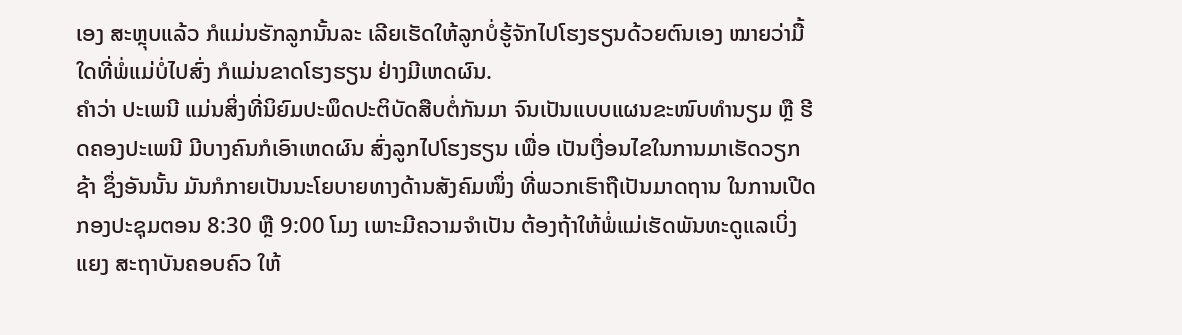ເອງ ສະຫຼຸບແລ້ວ ກໍແມ່ນຮັກລູກນັ້ນລະ ເລີຍເຮັດໃຫ້ລູກບໍ່ຮູ້ຈັກໄປໂຮງຮຽນດ້ວຍຕົນເອງ ໝາຍວ່າມື້ ໃດທີ່ພໍ່ແມ່ບໍ່ໄປສົ່ງ ກໍແມ່ນຂາດໂຮງຮຽນ ຢ່າງມີເຫດຜົນ.
ຄຳວ່າ ປະເພນີ ແມ່ນສິ່ງທີ່ນິຍົມປະພຶດປະຕິບັດສືບຕໍ່ກັນມາ ຈົນເປັນແບບແຜນຂະໜົບທຳນຽມ ຫຼື ຮີດຄອງປະເພນີ ມີບາງຄົນກໍເອົາເຫດຜົນ ສົ່ງລູກໄປໂຮງຮຽນ ເພື່ອ ເປັນເງື່ອນໄຂໃນການມາເຮັດວຽກຊ້າ ຊຶ່ງອັນນັ້ນ ມັນກໍກາຍເປັນນະໂຍບາຍທາງດ້ານສັງຄົມໜຶ່ງ ທີ່ພວກເຮົາຖືເປັນມາດຖານ ໃນການເປີດກອງປະຊຸມຕອນ 8:30 ຫຼື 9:00 ໂມງ ເພາະມີຄວາມຈຳເປັນ ຕ້ອງຖ້າໃຫ້ພໍ່ແມ່ເຮັດພັນທະດູແລເບິ່ງແຍງ ສະຖາບັນຄອບຄົວ ໃຫ້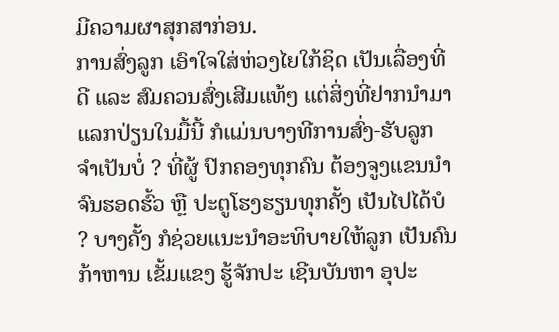ມີຄວາມຜາສຸກສາກ່ອນ.
ການສົ່ງລູກ ເອົາໃຈໃສ່ຫ່ວງໄຍໃກ້ຊິດ ເປັນເລື່ອງທີ່ດີ ແລະ ສົມຄວນສົ່ງເສີມແທ້ໆ ແຕ່ສິ່ງທີ່ຢາກນຳມາແລກປ່ຽນໃນມື້ນີ້ ກໍແມ່ນບາງທີການສົ່ງ-ຮັບລູກ ຈຳເປັນບໍ່ ? ທີ່ຜູ້ ປົກຄອງທຸກຄົນ ຕ້ອງຈູງແຂນນຳຈົນຮອດຮົ້ວ ຫຼື ປະຕູໂຮງຮຽນທຸກຄັ້ງ ເປັນໄປໄດ້ບໍ ? ບາງຄັ້ງ ກໍຊ່ວຍແນະນຳອະທິບາຍໃຫ້ລູກ ເປັນຄົນກ້າຫານ ເຂັ້ມແຂງ ຮູ້ຈັກປະ ເຊີນບັນຫາ ອຸປະ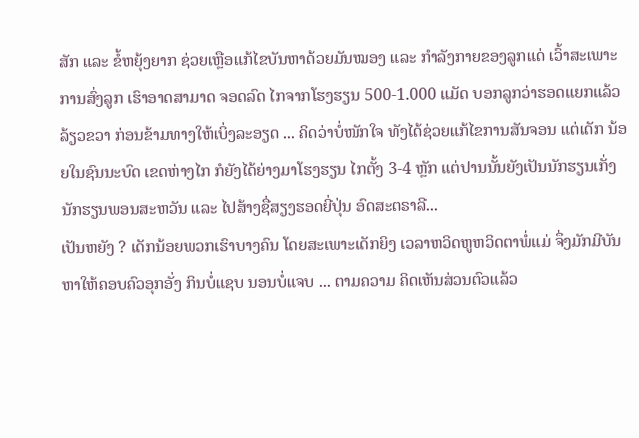ສັກ ແລະ ຂໍ້ຫຍຸ້ງຍາກ ຊ່ວຍເຫຼືອແກ້ໄຂບັນຫາດ້ວຍມັນໝອງ ແລະ ກຳລັງກາຍຂອງລູກແດ່ ເວົ້າສະເພາະການສົ່ງລູກ ເຮົາອາດສາມາດ ຈອດລົດ ໄກຈາກໂຮງຮຽນ 500-1.000 ແມັດ ບອກລູກວ່າຮອດແຍກແລ້ວລ້ຽວຂວາ ກ່ອນຂ້າມທາງໃຫ້ເບິ່ງລະອຽດ ... ຄິດວ່າບໍ່ໜັກໃຈ ທັງໄດ້ຊ່ວຍແກ້ໄຂການສັນຈອນ ແຕ່ເດັກ ນ້ອຍໃນຊົນນະບົດ ເຂດຫ່າງໄກ ກໍຍັງໄດ້ຍ່າງມາໂຮງຮຽນ ໄກຕັ້ງ 3-4 ຫຼັກ ແຕ່ປານນັ້ນຍັງເປັນນັກຮຽນເກັ່ງ ນັກຮຽນພອນສະຫວັນ ແລະ ໄປສ້າງຊື່ສຽງຮອດຍີ່ປຸ່ນ ອົດສະຕຣາລີ...
ເປັນຫຍັງ ? ເດັກນ້ອຍພວກເຮົາບາງຄົນ ໂດຍສະເພາະເດັກຍິງ ເວລາຫວິດຫູຫວິດຕາພໍ່ແມ່ ຈຶ່ງມັກມີບັນຫາໃຫ້ຄອບຄົວອຸກອັ່ງ ກິນບໍ່ແຊບ ນອນບໍ່ແຈບ ... ຕາມຄວາມ ຄິດເຫັນສ່ວນຕົວແລ້ວ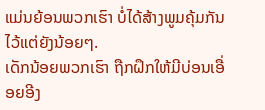ແມ່ນຍ້ອນພວກເຮົາ ບໍ່ໄດ້ສ້າງພູມຄຸ້ມກັນໄວ້ແຕ່ຍັງນ້ອຍໆ.
ເດັກນ້ອຍພວກເຮົາ ຖືກຝຶກໃຫ້ມີບ່ອນເອື່ອຍອີງ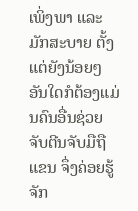ເພິ່ງພາ ແລະ ມັກສະບາຍ ຕັ້ງແຕ່ຍັງນ້ອຍໆ ອັນໃດກໍຕ້ອງແມ່ນຄົນອື່ນຊ່ວຍ ຈັບຕີນຈັບມືຖືແຂນ ຈຶ່ງຄ່ອຍຮູ້ຈັກ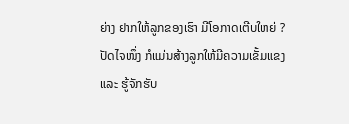ຍ່າງ ຢາກໃຫ້ລູກຂອງເຮົາ ມີໂອກາດເຕີບໃຫຍ່ ? ປັດໄຈໜຶ່ງ ກໍແມ່ນສ້າງລູກໃຫ້ມີຄວາມເຂັ້ມແຂງ ແລະ ຮູ້ຈັກຮັບ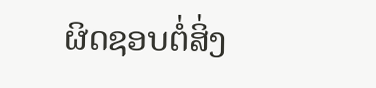ຜິດຊອບຕໍ່ສິ່ງ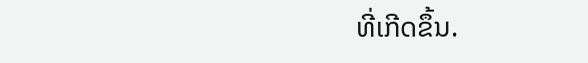ທີ່ເກີດຂຶ້ນ.